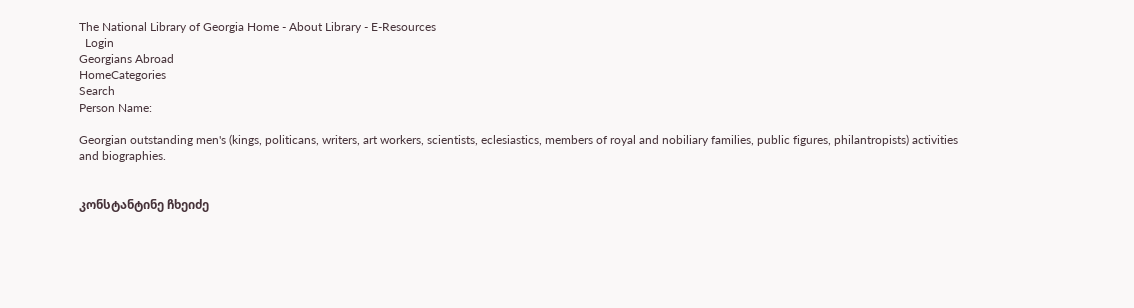The National Library of Georgia Home - About Library - E-Resources
  Login
Georgians Abroad
HomeCategories
Search
Person Name:

Georgian outstanding men's (kings, politicans, writers, art workers, scientists, eclesiastics, members of royal and nobiliary families, public figures, philantropists) activities and biographies.


კონსტანტინე ჩხეიძე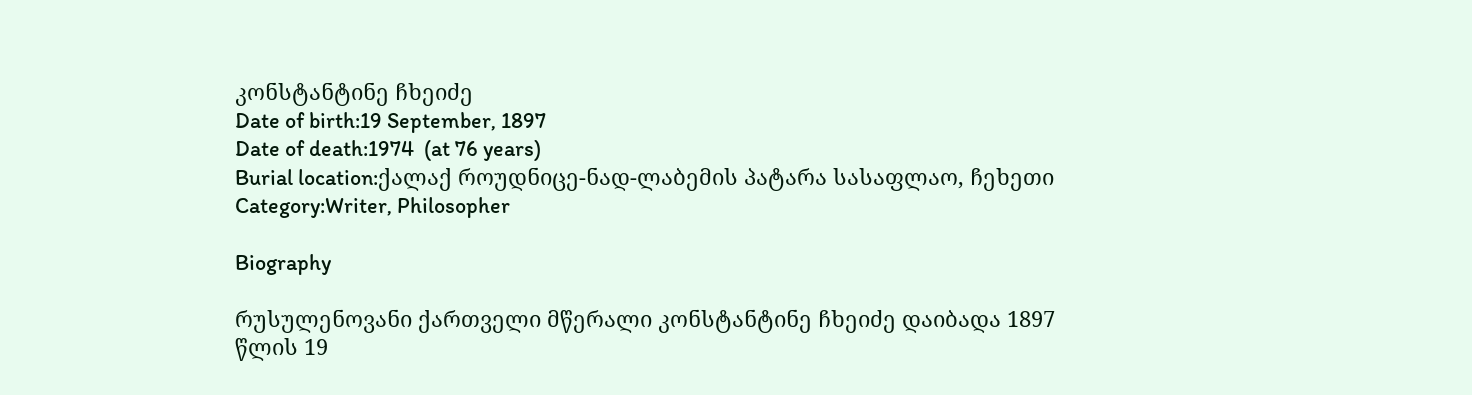კონსტანტინე ჩხეიძე
Date of birth:19 September, 1897
Date of death:1974  (at 76 years)
Burial location:ქალაქ როუდნიცე-ნად-ლაბემის პატარა სასაფლაო, ჩეხეთი
Category:Writer, Philosopher

Biography

რუსულენოვანი ქართველი მწერალი კონსტანტინე ჩხეიძე დაიბადა 1897 წლის 19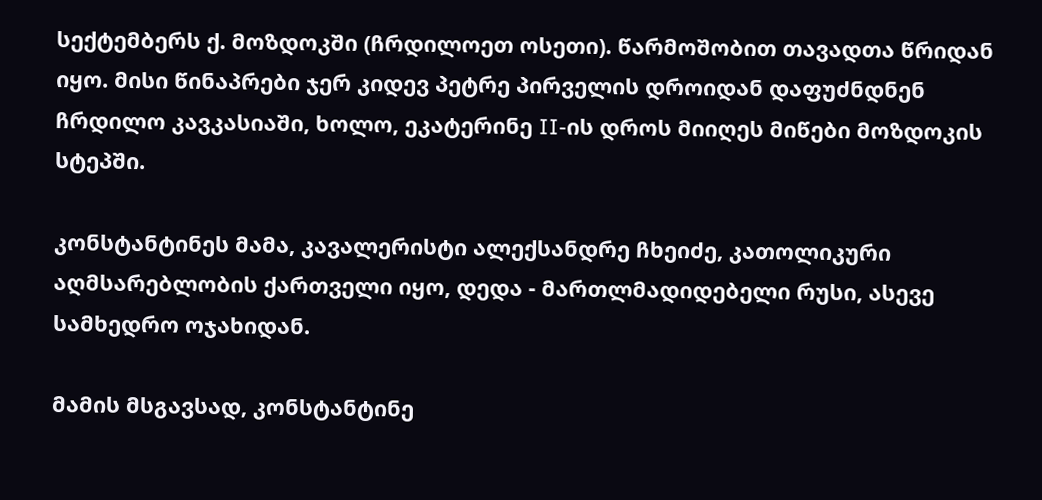სექტემბერს ქ. მოზდოკში (ჩრდილოეთ ოსეთი). წარმოშობით თავადთა წრიდან იყო. მისი წინაპრები ჯერ კიდევ პეტრე პირველის დროიდან დაფუძნდნენ ჩრდილო კავკასიაში, ხოლო, ეკატერინე II-ის დროს მიიღეს მიწები მოზდოკის სტეპში.

კონსტანტინეს მამა, კავალერისტი ალექსანდრე ჩხეიძე, კათოლიკური აღმსარებლობის ქართველი იყო, დედა - მართლმადიდებელი რუსი, ასევე სამხედრო ოჯახიდან.

მამის მსგავსად, კონსტანტინე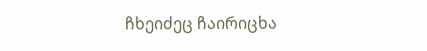ჩხეიძეც ჩაირიცხა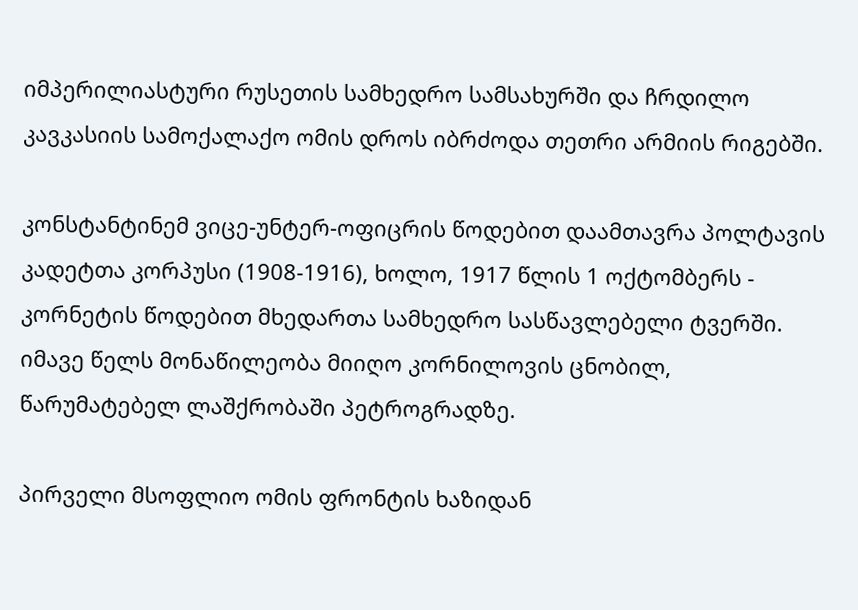იმპერილიასტური რუსეთის სამხედრო სამსახურში და ჩრდილო კავკასიის სამოქალაქო ომის დროს იბრძოდა თეთრი არმიის რიგებში.

კონსტანტინემ ვიცე-უნტერ-ოფიცრის წოდებით დაამთავრა პოლტავის კადეტთა კორპუსი (1908-1916), ხოლო, 1917 წლის 1 ოქტომბერს - კორნეტის წოდებით მხედართა სამხედრო სასწავლებელი ტვერში. იმავე წელს მონაწილეობა მიიღო კორნილოვის ცნობილ, წარუმატებელ ლაშქრობაში პეტროგრადზე.

პირველი მსოფლიო ომის ფრონტის ხაზიდან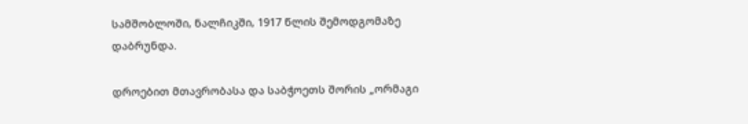სამშობლოში, ნალჩიკში, 1917 წლის შემოდგომაზე დაბრუნდა.

დროებით მთავრობასა და საბჭოეთს შორის „ორმაგი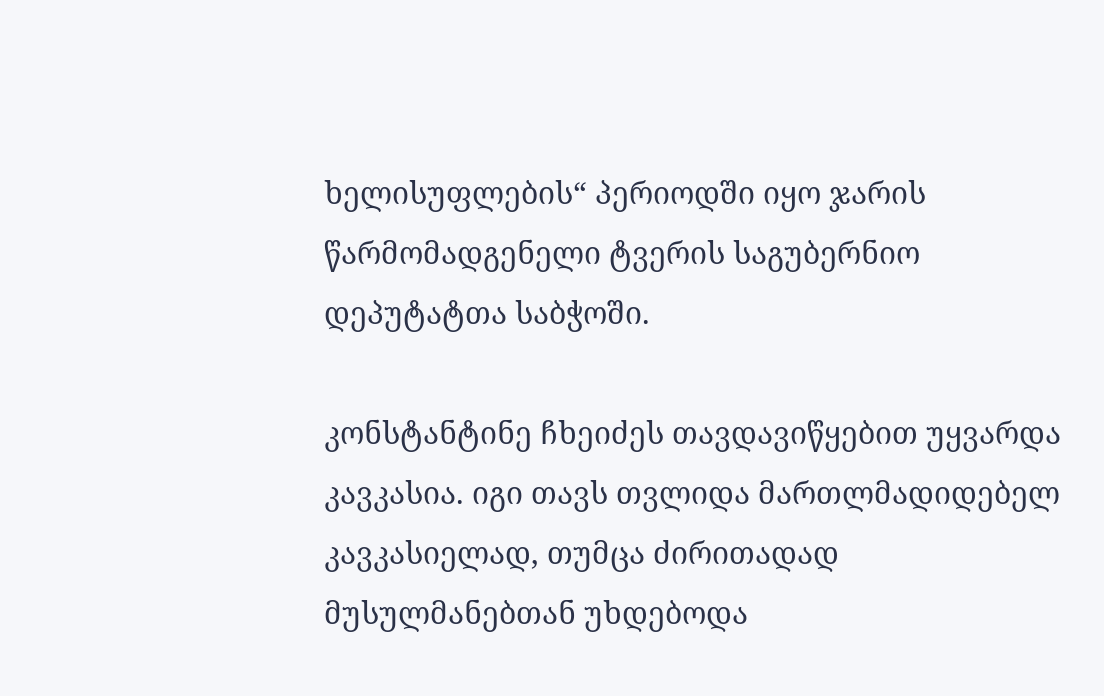ხელისუფლების“ პერიოდში იყო ჯარის წარმომადგენელი ტვერის საგუბერნიო დეპუტატთა საბჭოში.

კონსტანტინე ჩხეიძეს თავდავიწყებით უყვარდა კავკასია. იგი თავს თვლიდა მართლმადიდებელ კავკასიელად, თუმცა ძირითადად მუსულმანებთან უხდებოდა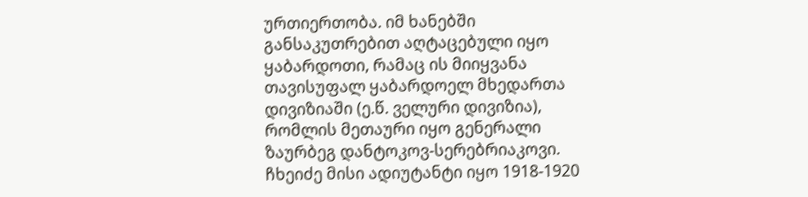ურთიერთობა. იმ ხანებში განსაკუთრებით აღტაცებული იყო ყაბარდოთი, რამაც ის მიიყვანა თავისუფალ ყაბარდოელ მხედართა დივიზიაში (ე.წ. ველური დივიზია), რომლის მეთაური იყო გენერალი ზაურბეგ დანტოკოვ-სერებრიაკოვი. ჩხეიძე მისი ადიუტანტი იყო 1918-1920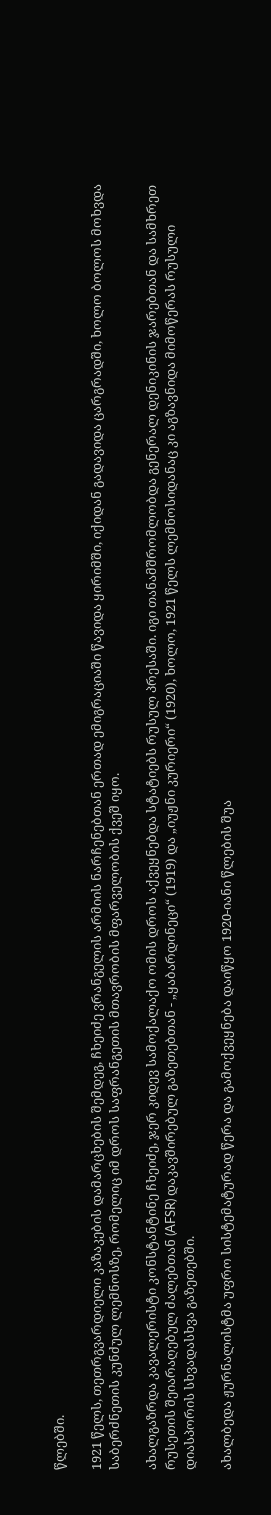წლებში.

1921 წელს, თეთრგვარდიელი კაზაკების დამარცხების შემდეგ, ჩხეიძე ვრანგელის არმიის ნარჩენებთან ერთად ემიგრაციაში წავიდა ყირიმში, იქიდან გადავიდა ცარგრადში, ხოლო ბოლოს მოხვდა საბერძნეთის კუნძულ ლემნოსზე, რომელიც იმ დროს საფრანგეთის მთავრობის მფარველობის ქვეშ იყო.

ახალგაზრდა კავალერისტი კონსტანტინე ჩხეიძე, ჯერ კიდევ სამოქალაქო ომის დროს აქვეყნებდა სტატიებს რუსულ პრესაში. იგი თანამშრომლობდა გენერალ დენიკინის ჯარებთან და სამხრეთ რუსეთის შეიარაღებულ ძალებთან (AFSR) დაკავშირებულ გაზეთებთან - „ყაბარდინეცი“ (1919) და „იუჟნი კურიერი“ (1920), ხოლო, 1921 წელს ლემნოსიდანაც კი აგზავნიდა მიმოწერას რუსული დიასპორის სხვადასხვა გაზეთებში.

ახალბედა ჟურნალისტმა უფრო სისტემატურად წერა და გამოქვეყნება დაიწყო 1920-იანი წლების შუა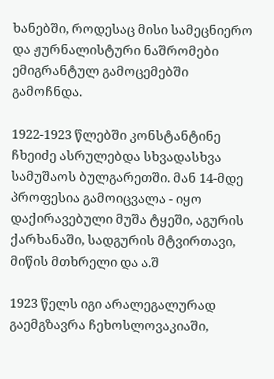ხანებში, როდესაც მისი სამეცნიერო და ჟურნალისტური ნაშრომები ემიგრანტულ გამოცემებში გამოჩნდა.

1922-1923 წლებში კონსტანტინე ჩხეიძე ასრულებდა სხვადასხვა სამუშაოს ბულგარეთში. მან 14-მდე პროფესია გამოიცვალა - იყო დაქირავებული მუშა ტყეში, აგურის ქარხანაში, სადგურის მტვირთავი, მიწის მთხრელი და ა.შ

1923 წელს იგი არალეგალურად გაემგზავრა ჩეხოსლოვაკიაში,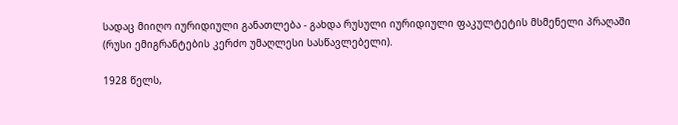სადაც მიიღო იურიდიული განათლება - გახდა რუსული იურიდიული ფაკულტეტის მსმენელი პრაღაში (რუსი ემიგრანტების კერძო უმაღლესი სასწავლებელი).

1928 წელს,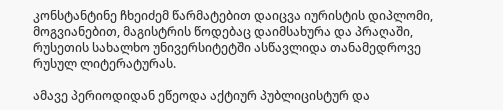კონსტანტინე ჩხეიძემ წარმატებით დაიცვა იურისტის დიპლომი, მოგვიანებით, მაგისტრის წოდებაც დაიმსახურა და პრაღაში, რუსეთის სახალხო უნივერსიტეტში ასწავლიდა თანამედროვე რუსულ ლიტერატურას.

ამავე პერიოდიდან ეწეოდა აქტიურ პუბლიცისტურ და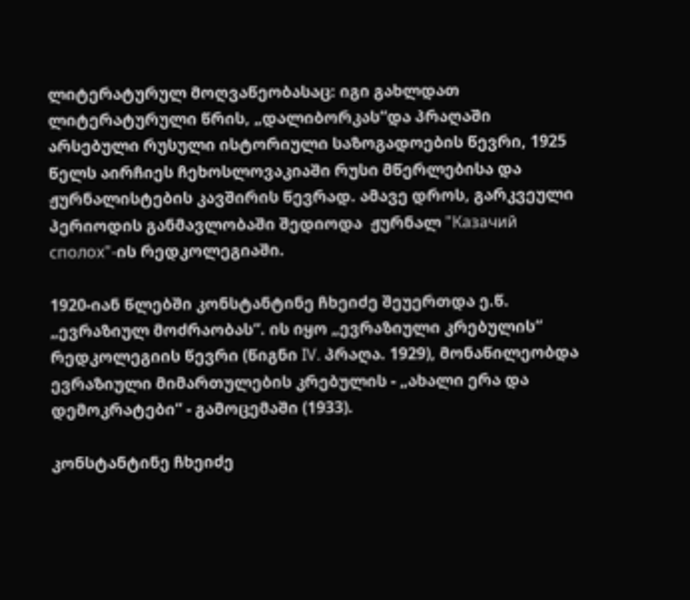ლიტერატურულ მოღვაწეობასაც: იგი გახლდათ  ლიტერატურული წრის, „დალიბორკას“და პრაღაში არსებული რუსული ისტორიული საზოგადოების წევრი, 1925 წელს აირჩიეს ჩეხოსლოვაკიაში რუსი მწერლებისა და ჟურნალისტების კავშირის წევრად. ამავე დროს, გარკვეული პერიოდის განმავლობაში შედიოდა  ჟურნალ "Казачий сполох"-ის რედკოლეგიაში.

1920-იან წლებში კონსტანტინე ჩხეიძე შეუერთდა ე.წ. „ევრაზიულ მოძრაობას“. ის იყო „ევრაზიული კრებულის“ რედკოლეგიის წევრი (წიგნი IV. პრაღა. 1929), მონაწილეობდა ევრაზიული მიმართულების კრებულის - „ახალი ერა და დემოკრატები“ - გამოცემაში (1933).

კონსტანტინე ჩხეიძე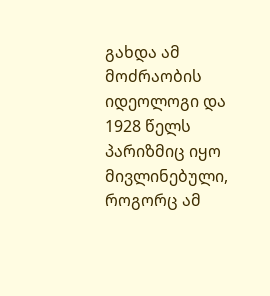გახდა ამ მოძრაობის იდეოლოგი და 1928 წელს პარიზმიც იყო მივლინებული, როგორც ამ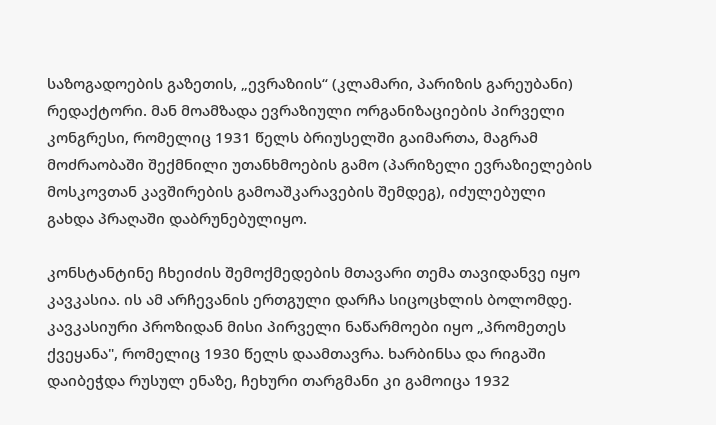საზოგადოების გაზეთის, „ევრაზიის“ (კლამარი, პარიზის გარეუბანი) რედაქტორი. მან მოამზადა ევრაზიული ორგანიზაციების პირველი კონგრესი, რომელიც 1931 წელს ბრიუსელში გაიმართა, მაგრამ მოძრაობაში შექმნილი უთანხმოების გამო (პარიზელი ევრაზიელების მოსკოვთან კავშირების გამოაშკარავების შემდეგ), იძულებული გახდა პრაღაში დაბრუნებულიყო.

კონსტანტინე ჩხეიძის შემოქმედების მთავარი თემა თავიდანვე იყო კავკასია. ის ამ არჩევანის ერთგული დარჩა სიცოცხლის ბოლომდე. კავკასიური პროზიდან მისი პირველი ნაწარმოები იყო „პრომეთეს ქვეყანა", რომელიც 1930 წელს დაამთავრა. ხარბინსა და რიგაში დაიბეჭდა რუსულ ენაზე, ჩეხური თარგმანი კი გამოიცა 1932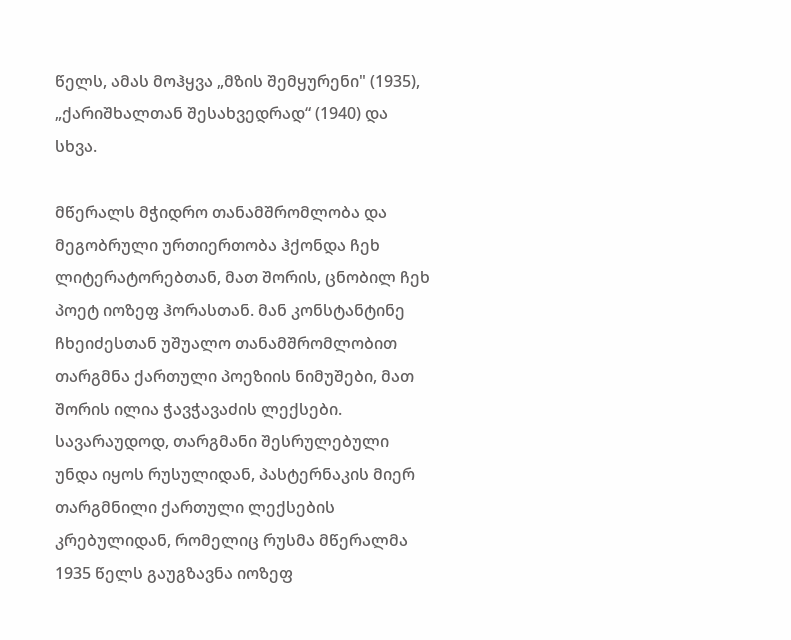წელს, ამას მოჰყვა „მზის შემყურენი" (1935), „ქარიშხალთან შესახვედრად“ (1940) და სხვა.

მწერალს მჭიდრო თანამშრომლობა და მეგობრული ურთიერთობა ჰქონდა ჩეხ ლიტერატორებთან, მათ შორის, ცნობილ ჩეხ პოეტ იოზეფ ჰორასთან. მან კონსტანტინე ჩხეიძესთან უშუალო თანამშრომლობით თარგმნა ქართული პოეზიის ნიმუშები, მათ შორის ილია ჭავჭავაძის ლექსები. სავარაუდოდ, თარგმანი შესრულებული უნდა იყოს რუსულიდან, პასტერნაკის მიერ თარგმნილი ქართული ლექსების კრებულიდან, რომელიც რუსმა მწერალმა 1935 წელს გაუგზავნა იოზეფ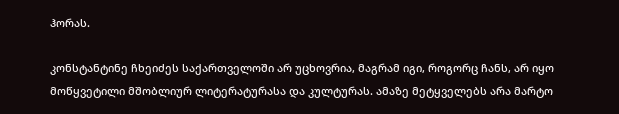ჰორას.

კონსტანტინე ჩხეიძეს საქართველოში არ უცხოვრია, მაგრამ იგი, როგორც ჩანს, არ იყო მოწყვეტილი მშობლიურ ლიტერატურასა და კულტურას. ამაზე მეტყველებს არა მარტო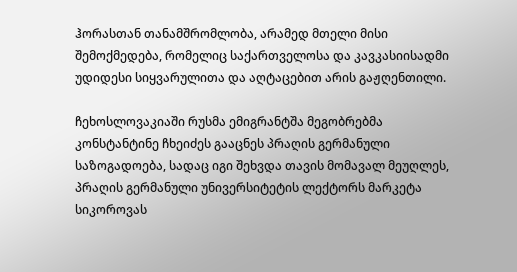ჰორასთან თანამშრომლობა, არამედ მთელი მისი შემოქმედება, რომელიც საქართველოსა და კავკასიისადმი უდიდესი სიყვარულითა და აღტაცებით არის გაჟღენთილი.

ჩეხოსლოვაკიაში რუსმა ემიგრანტშა მეგობრებმა კონსტანტინე ჩხეიძეს გააცნეს პრაღის გერმანული საზოგადოება, სადაც იგი შეხვდა თავის მომავალ მეუღლეს, პრაღის გერმანული უნივერსიტეტის ლექტორს მარკეტა სიკოროვას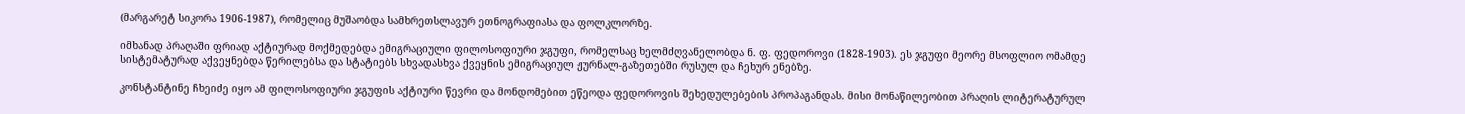(მარგარეტ სიკორა 1906-1987), რომელიც მუშაობდა სამხრეთსლავურ ეთნოგრაფიასა და ფოლკლორზე.

იმხანად პრაღაში ფრიად აქტიურად მოქმედებდა ემიგრაციული ფილოსოფიური ჯგუფი, რომელსაც ხელმძღვანელობდა ნ. ფ. ფედოროვი (1828-1903). ეს ჯგუფი მეორე მსოფლიო ომამდე სისტემატურად აქვეყნებდა წერილებსა და სტატიებს სხვადასხვა ქვეყნის ემიგრაციულ ჟურნალ-გაზეთებში რუსულ და ჩეხურ ენებზე.

კონსტანტინე ჩხეიძე იყო ამ ფილოსოფიური ჯგუფის აქტიური წევრი და მონდომებით ეწეოდა ფედოროვის შეხედულებების პროპაგანდას. მისი მონაწილეობით პრაღის ლიტერატურულ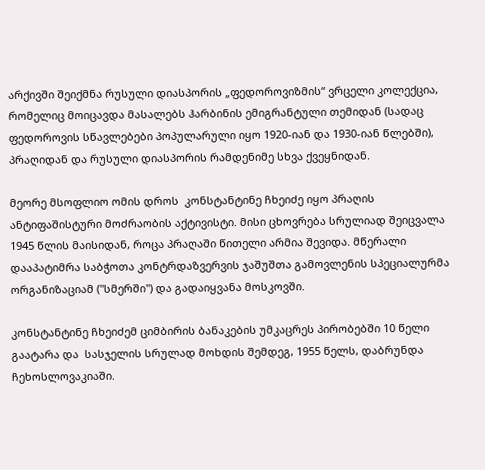არქივში შეიქმნა რუსული დიასპორის „ფედოროვიზმის“ ვრცელი კოლექცია, რომელიც მოიცავდა მასალებს ჰარბინის ემიგრანტული თემიდან (სადაც ფედოროვის სწავლებები პოპულარული იყო 1920-იან და 1930-იან წლებში), პრაღიდან და რუსული დიასპორის რამდენიმე სხვა ქვეყნიდან.

მეორე მსოფლიო ომის დროს  კონსტანტინე ჩხეიძე იყო პრაღის ანტიფაშისტური მოძრაობის აქტივისტი. მისი ცხოვრება სრულიად შეიცვალა 1945 წლის მაისიდან, როცა პრაღაში წითელი არმია შევიდა. მწერალი დააპატიმრა საბჭოთა კონტრდაზვერვის ჯაშუშთა გამოვლენის სპეციალურმა ორგანიზაციამ ("სმერში") და გადაიყვანა მოსკოვში.

კონსტანტინე ჩხეიძემ ციმბირის ბანაკების უმკაცრეს პირობებში 10 წელი გაატარა და  სასჯელის სრულად მოხდის შემდეგ, 1955 წელს, დაბრუნდა ჩეხოსლოვაკიაში.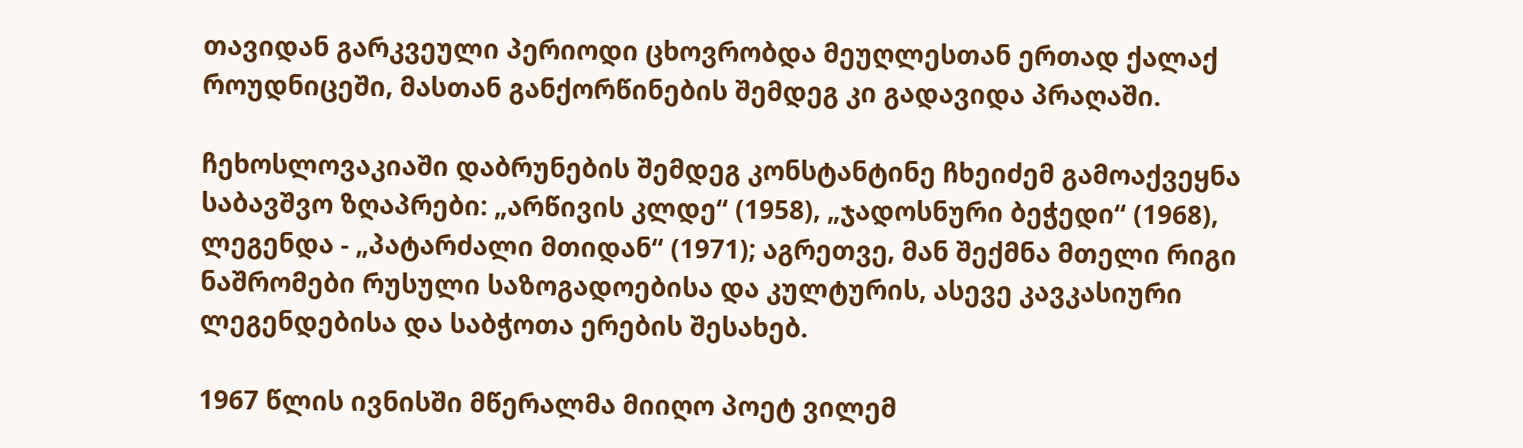თავიდან გარკვეული პერიოდი ცხოვრობდა მეუღლესთან ერთად ქალაქ როუდნიცეში, მასთან განქორწინების შემდეგ კი გადავიდა პრაღაში.

ჩეხოსლოვაკიაში დაბრუნების შემდეგ კონსტანტინე ჩხეიძემ გამოაქვეყნა საბავშვო ზღაპრები: „არწივის კლდე“ (1958), „ჯადოსნური ბეჭედი“ (1968), ლეგენდა - „პატარძალი მთიდან“ (1971); აგრეთვე, მან შექმნა მთელი რიგი ნაშრომები რუსული საზოგადოებისა და კულტურის, ასევე კავკასიური ლეგენდებისა და საბჭოთა ერების შესახებ.

1967 წლის ივნისში მწერალმა მიიღო პოეტ ვილემ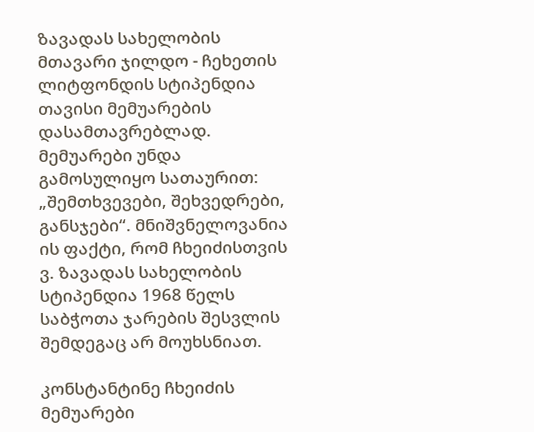ზავადას სახელობის მთავარი ჯილდო - ჩეხეთის ლიტფონდის სტიპენდია თავისი მემუარების დასამთავრებლად. მემუარები უნდა გამოსულიყო სათაურით: „შემთხვევები, შეხვედრები, განსჯები“. მნიშვნელოვანია ის ფაქტი, რომ ჩხეიძისთვის ვ. ზავადას სახელობის სტიპენდია 1968 წელს საბჭოთა ჯარების შესვლის შემდეგაც არ მოუხსნიათ.

კონსტანტინე ჩხეიძის მემუარები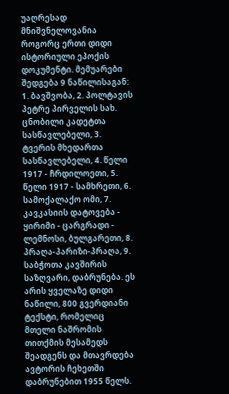უაღრესად მნიშვნელოვანია როგორც ერთი დიდი ისტორიული ეპოქის დოკუმენტი. მემუარები შედგება 9 ნაწილისაგან: 1. ბავშვობა, 2. პოლტავის პეტრე პირველის სახ. ცნობილი კადეტთა სასწავლებელი, 3. ტვერის მხედართა სასწავლებელი, 4. წელი 1917 - ჩრდილოეთი, 5. წელი 1917 - სამხრეთი, 6. სამოქალაქო ომი, 7. კავკასიის დატოვება - ყირიმი - ცარგრადი - ლემნოსი, ბულგარეთი, 8. პრაღა-პარიზი-პრაღა, 9. საბჭოთა კავშირის საზღვარი, დაბრუნება. ეს არის ყველაზე დიდი ნაწილი, 800 გვერდიანი ტექსტი, რომელიც მთელი ნაშრომის თითქმის მესამედს შეადგენს და მთავრდება ავტორის ჩეხეთში დაბრუნებით 1955 წელს.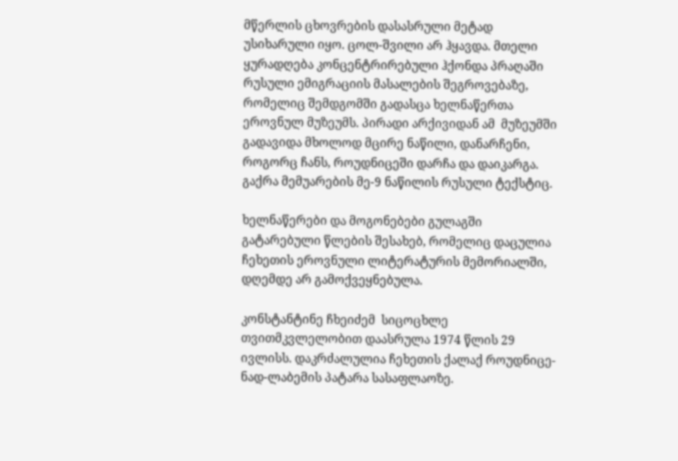მწერლის ცხოვრების დასასრული მეტად უსიხარული იყო. ცოლ-შვილი არ ჰყავდა. მთელი ყურადღება კონცენტრირებული ჰქონდა პრაღაში რუსული ემიგრაციის მასალების შეგროვებაზე, რომელიც შემდგომში გადასცა ხელნაწერთა ეროვნულ მუზეუმს. პირადი არქივიდან ამ  მუზეუმში გადავიდა მხოლოდ მცირე ნაწილი, დანარჩენი, როგორც ჩანს, როუდნიცეში დარჩა და დაიკარგა. გაქრა მემუარების მე-9 ნაწილის რუსული ტექსტიც.

ხელნაწერები და მოგონებები გულაგში გატარებული წლების შესახებ, რომელიც დაცულია ჩეხეთის ეროვნული ლიტერატურის მემორიალში, დღემდე არ გამოქვეყნებულა.

კონსტანტინე ჩხეიძემ  სიცოცხლე თვითმკვლელობით დაასრულა 1974 წლის 29 ივლისს. დაკრძალულია ჩეხეთის ქალაქ როუდნიცე-ნად-ლაბემის პატარა სასაფლაოზე.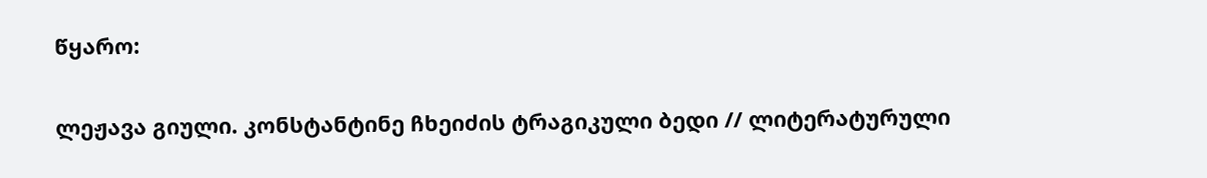წყარო:

ლეჟავა გიული. კონსტანტინე ჩხეიძის ტრაგიკული ბედი // ლიტერატურული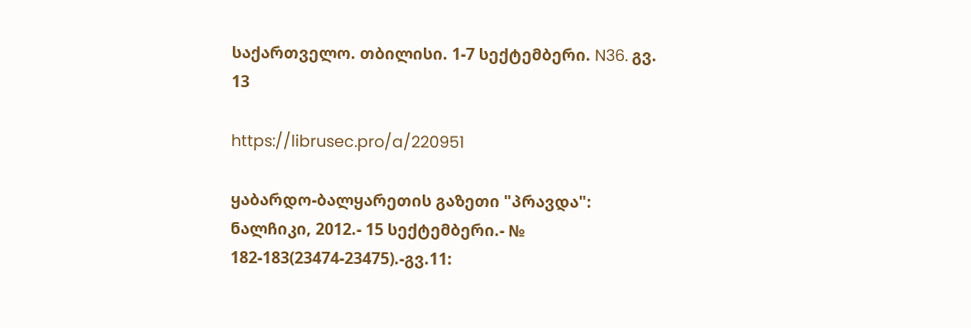საქართველო. თბილისი. 1-7 სექტემბერი. N36. გვ. 13

https://librusec.pro/a/220951

ყაბარდო-ბალყარეთის გაზეთი "პრავდა": ნალჩიკი, 2012.- 15 სექტემბერი.- № 182-183(23474-23475).-გვ.11: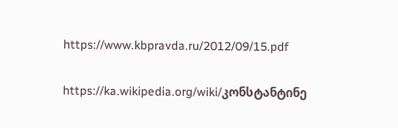https://www.kbpravda.ru/2012/09/15.pdf

https://ka.wikipedia.org/wiki/კონსტანტინე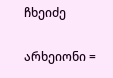ჩხეიძე

არხეიონი =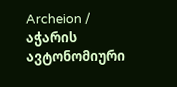Archeion / აჭარის ავტონომიური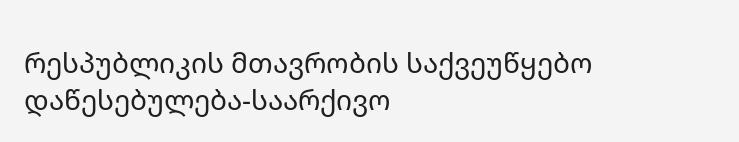რესპუბლიკის მთავრობის საქვეუწყებო დაწესებულება-საარქივო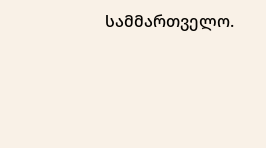სამმართველო.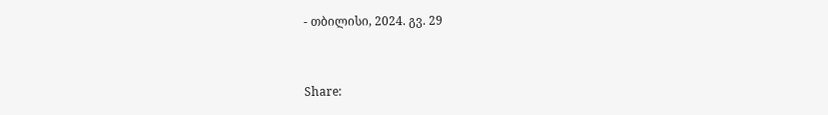- თბილისი, 2024. გვ. 29


Share: